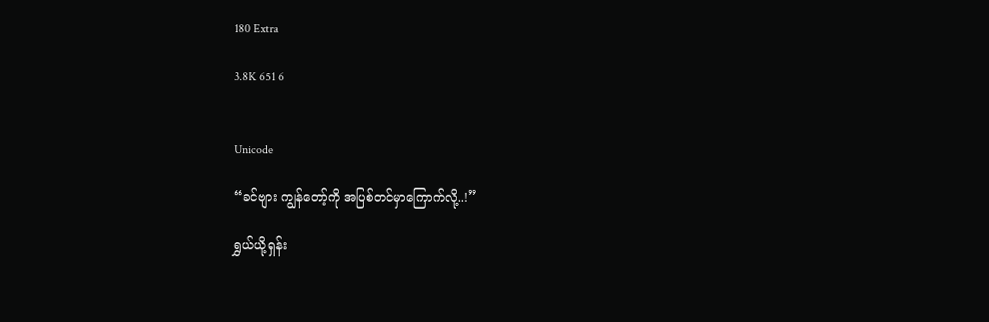180 Extra

3.8K 651 6


Unicode

“ခင်ဗျား ကျွန်တော့်ကို အပြစ်တင်မှာကြောက်လို့..!”

ရွှယ်ယို့ရှန်း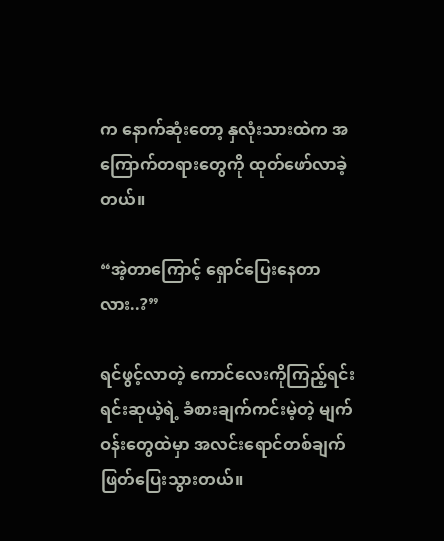က နောက်ဆုံးတော့ နှလုံးသားထဲက အကြောက်တရားတွေကို ထုတ်ဖော်လာခဲ့တယ်။

“အဲ့တာကြောင့် ရှောင်ပြေးနေတာလား..?”

ရင်ဖွင့်လာတဲ့ ကောင်လေးကိုကြည့်ရင်း ရင်းဆုယဲ့ရဲ့ ခံစားချက်ကင်းမဲ့တဲ့ မျက်ဝန်းတွေထဲမှာ အလင်းရောင်တစ်ချက် ဖြတ်ပြေးသွားတယ်။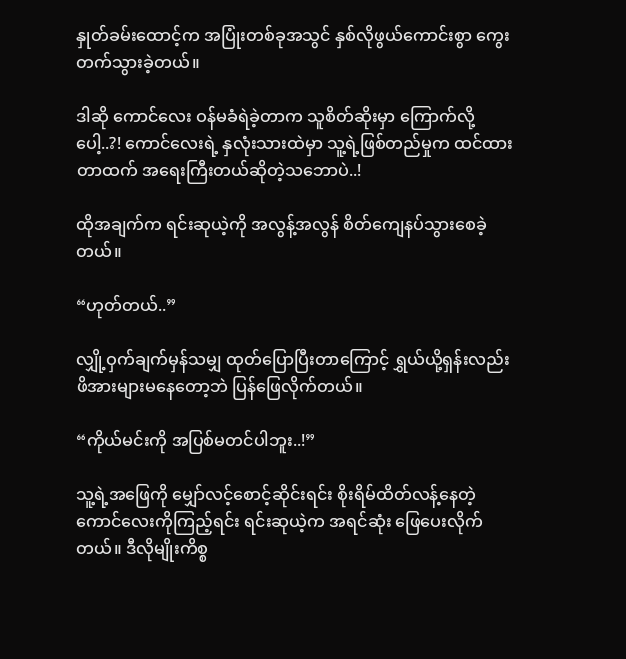နှုတ်ခမ်းထောင့်က အပြုံးတစ်ခုအသွင် နှစ်လိုဖွယ်ကောင်းစွာ ကွေးတက်သွားခဲ့တယ်။

ဒါဆို ကောင်လေး ဝန်မခံရဲခဲ့တာက သူစိတ်ဆိုးမှာ ကြောက်လို့ပေါ့..?! ကောင်လေးရဲ့ နှလုံးသားထဲမှာ သူ့ရဲ့ဖြစ်တည်မှုက ထင်ထားတာထက် အရေးကြီးတယ်ဆိုတဲ့သဘောပဲ..!

ထိုအချက်က ရင်းဆုယဲ့ကို အလွန့်အလွန် စိတ်ကျေနပ်သွားစေခဲ့တယ်။

“ဟုတ်တယ်..”

လျှို့ဝှက်ချက်မှန်သမျှ ထုတ်ပြောပြီးတာကြောင့် ရွှယ်ယို့ရှန်းလည်း ဖိအားများမနေတော့ဘဲ ပြန်ဖြေလိုက်တယ်။

“ကိုယ်မင်းကို အပြစ်မတင်ပါဘူး..!”

သူ့ရဲ့အဖြေကို မျှော်လင့်စောင့်ဆိုင်းရင်း စိုးရိမ်ထိတ်လန့်နေတဲ့ ကောင်လေးကိုကြည့်ရင်း ရင်းဆုယဲ့က အရင်ဆုံး ဖြေပေးလိုက်တယ်။ ဒီလိုမျိုးကိစ္စ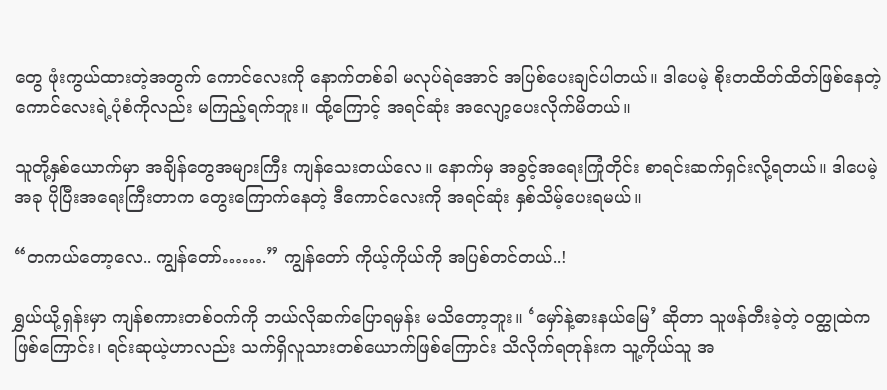တွေ ဖုံးကွယ်ထားတဲ့အတွက် ကောင်လေးကို နောက်တစ်ခါ မလုပ်ရဲအောင် အပြစ်ပေးချင်ပါတယ်။ ဒါပေမဲ့ စိုးတထိတ်ထိတ်ဖြစ်နေတဲ့ ကောင်လေးရဲ့ပုံစံကိုလည်း မကြည့်ရက်ဘူး။ ထို့ကြောင့် အရင်ဆုံး အလျော့ပေးလိုက်မိတယ်။

သူတို့နှစ်ယောက်မှာ အချိန်တွေအများကြီး ကျန်သေးတယ်လေ။ နောက်မှ အခွင့်အရေးကြုံတိုင်း စာရင်းဆက်ရှင်းလို့ရတယ်။ ဒါပေမဲ့ အခု ပိုပြီးအရေးကြီးတာက တွေးကြောက်နေတဲ့ ဒီကောင်လေးကို အရင်ဆုံး နှစ်သိမ့်ပေးရမယ်။

“တကယ်တော့လေ.. ကျွန်တော်…….” ကျွန်တော် ကိုယ့်ကိုယ်ကို အပြစ်တင်တယ်..!

ရွှယ်ယို့ရှန်းမှာ ကျန်စကားတစ်ဝက်ကို ဘယ်လိုဆက်ပြောရမှန်း မသိတော့ဘူး။ ‘မှော်နဲ့ဓားနယ်မြေ’ ဆိုတာ သူဖန်တီးခဲ့တဲ့ ဝတ္ထုထဲကဖြစ်ကြောင်း၊ ရင်းဆုယဲ့ဟာလည်း သက်ရှိလူသားတစ်ယောက်ဖြစ်ကြောင်း သိလိုက်ရတုန်းက သူ့ကိုယ်သူ အ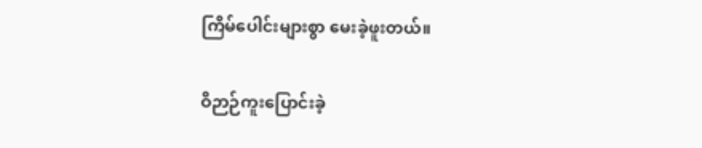ကြိမ်ပေါင်းများစွာ မေးခဲ့ဖူးတယ်။

ဝိဉာဉ်ကူးပြောင်းခဲ့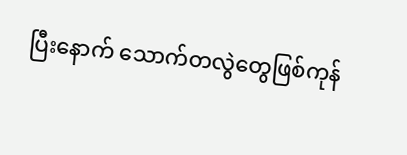ပြီးနောက် သောက်တလွဲတွေဖြစ်ကုန်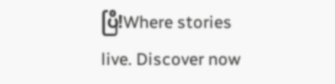ပြီ!Where stories live. Discover now